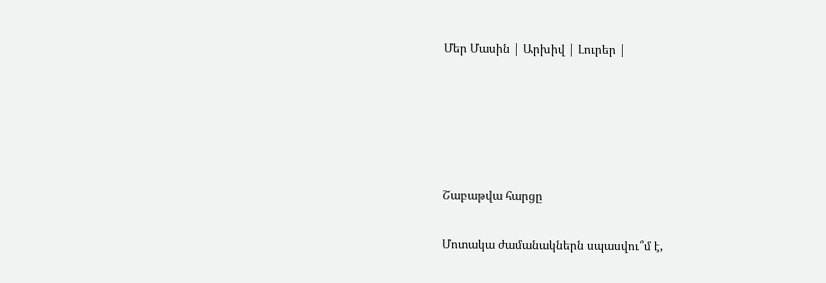Մեր Մասին | Արխիվ | Լուրեր |





Շաբաթվա հարցը

Մոտակա ժամանակներն սպասվու՞մ է,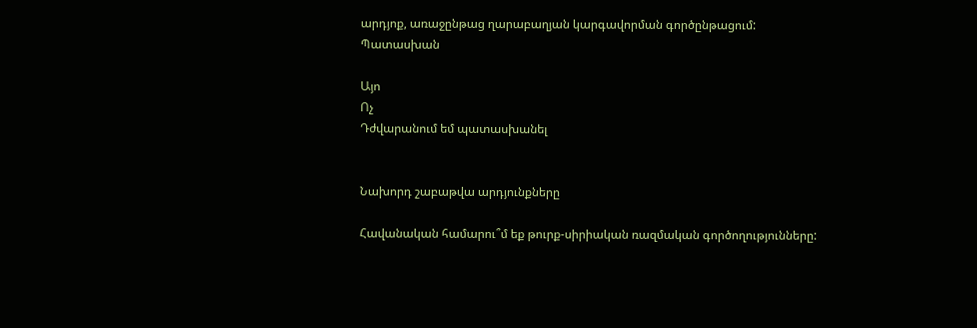արդյոք, առաջընթաց ղարաբաղյան կարգավորման գործընթացում:
Պատասխան

Այո
Ոչ
Դժվարանում եմ պատասխանել


Նախորդ շաբաթվա արդյունքները

Հավանական համարու՞մ եք թուրք-սիրիական ռազմական գործողությունները: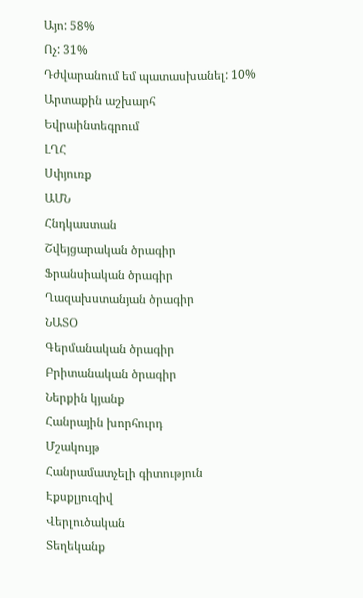Այո: 58%
Ոչ: 31%
Դժվարանում եմ պատասխանել: 10%
Արտաքին աշխարհ
Եվրաինտեգրում
ԼՂՀ
Սփյուռք
ԱՄՆ
Հնդկաստան
Շվեյցարական ծրագիր
Ֆրանսիական ծրագիր
Ղազախստանյան ծրագիր
ՆԱՏՕ
Գերմանական ծրագիր
Բրիտանական ծրագիր
Ներքին կյանք
Հանրային խորհուրդ
Մշակույթ
Հանրամատչելի գիտություն
Էքսքլյուզիվ
Վերլուծական
Տեղեկանք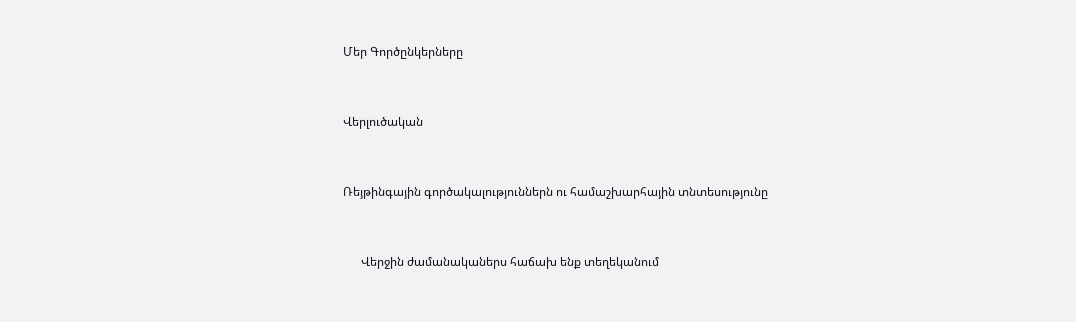Մեր Գործընկերները


Վերլուծական


Ռեյթինգային գործակալություններն ու համաշխարհային տնտեսությունը


      Վերջին ժամանականերս հաճախ ենք տեղեկանում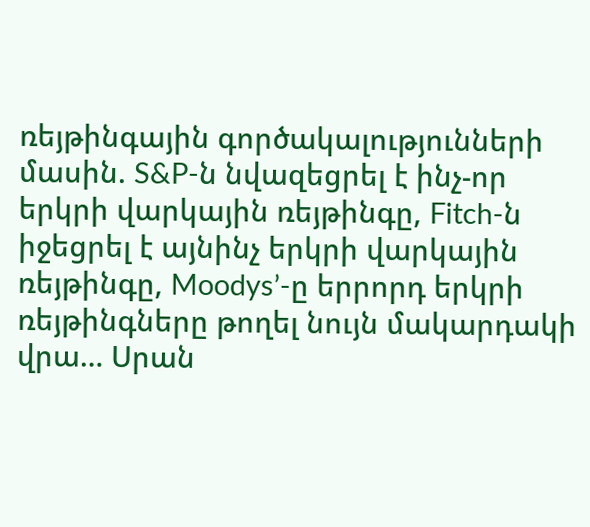ռեյթինգային գործակալությունների մասին. S&P-ն նվազեցրել է ինչ-որ երկրի վարկային ռեյթինգը, Fitch-ն իջեցրել է այնինչ երկրի վարկային ռեյթինգը, Moodys’-ը երրորդ երկրի ռեյթինգները թողել նույն մակարդակի վրա… Սրան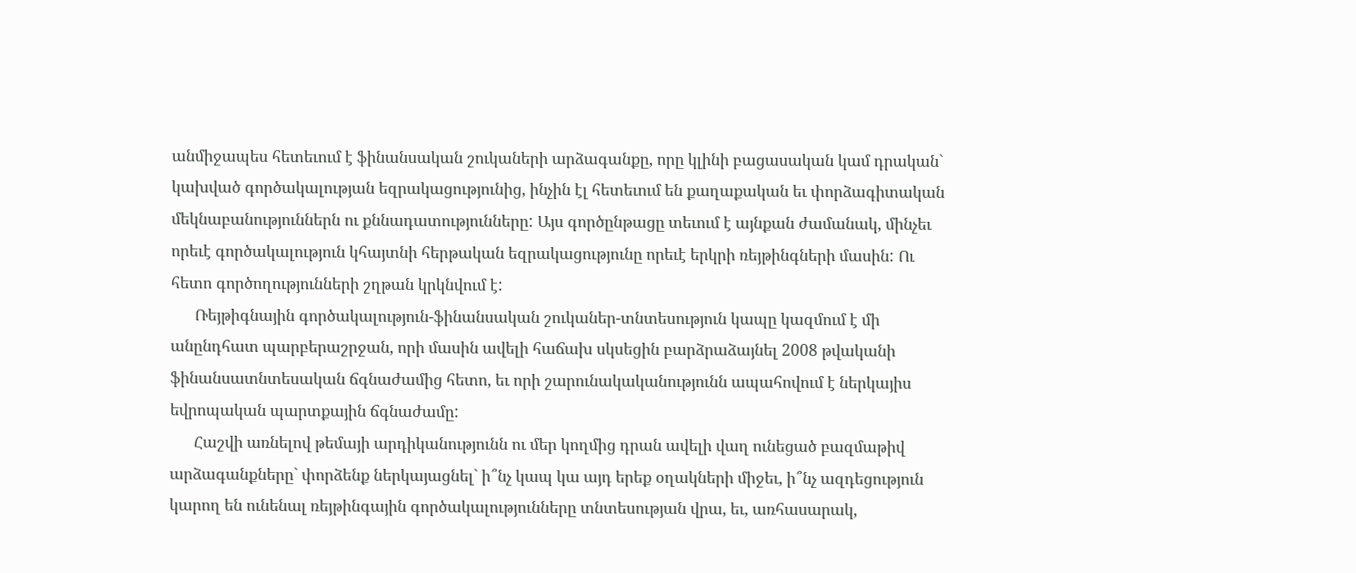անմիջապես հետեւում է ֆինանսական շուկաների արձագանքը, որը կլինի բացասական կամ դրական` կախված գործակալության եզրակացությունից, ինչին էլ հետեւում են քաղաքական եւ փորձագիտական մեկնաբանություններն ու քննադատությունները: Այս գործընթացը տեւում է այնքան ժամանակ, մինչեւ որեւէ գործակալություն կհայտնի հերթական եզրակացությունը որեւէ երկրի ռեյթինգների մասին: Ու հետո գործողությունների շղթան կրկնվում է:
      Ռեյթիգնային գործակալություն-ֆինանսական շուկաներ-տնտեսություն կապը կազմում է մի անընդհատ պարբերաշրջան, որի մասին ավելի հաճախ սկսեցին բարձրաձայնել 2008 թվականի ֆինանսատնտեսական ճգնաժամից հետո, եւ որի շարունակականությունն ապահովում է ներկայիս եվրոպական պարտքային ճգնաժամը:
      Հաշվի առնելով թեմայի արդիկանությունն ու մեր կողմից դրան ավելի վաղ ունեցած բազմաթիվ արձագանքները` փորձենք ներկայացնել` ի՞նչ կապ կա այդ երեք օղակների միջեւ, ի՞նչ ազդեցություն կարող են ունենալ ռեյթինգային գործակալությունները տնտեսության վրա, եւ, առհասարակ,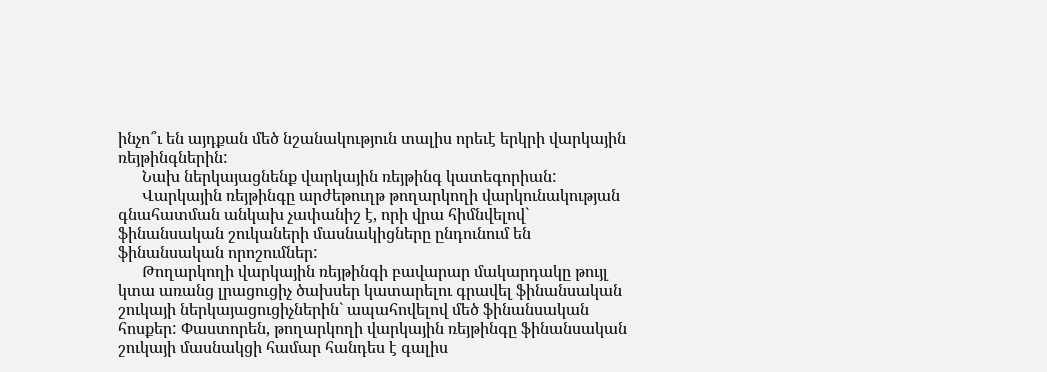ինչո՞ւ են այդքան մեծ նշանակություն տալիս որեւէ երկրի վարկային ռեյթինգներին:
      Նախ ներկայացնենք վարկային ռեյթինգ կատեգորիան:
      Վարկային ռեյթինգը արժեթուղթ թողարկողի վարկունակության գնահատման անկախ չափանիշ է, որի վրա հիմնվելով` ֆինանսական շուկաների մասնակիցները ընդունում են ֆինանսական որոշումներ:
      Թողարկողի վարկային ռեյթինգի բավարար մակարդակը թույլ կտա առանց լրացուցիչ ծախսեր կատարելու գրավել ֆինանսական շուկայի ներկայացուցիչներին` ապահովելով մեծ ֆինանսական հոսքեր: Փաստորեն, թողարկողի վարկային ռեյթինգը ֆինանսական շուկայի մասնակցի համար հանդես է գալիս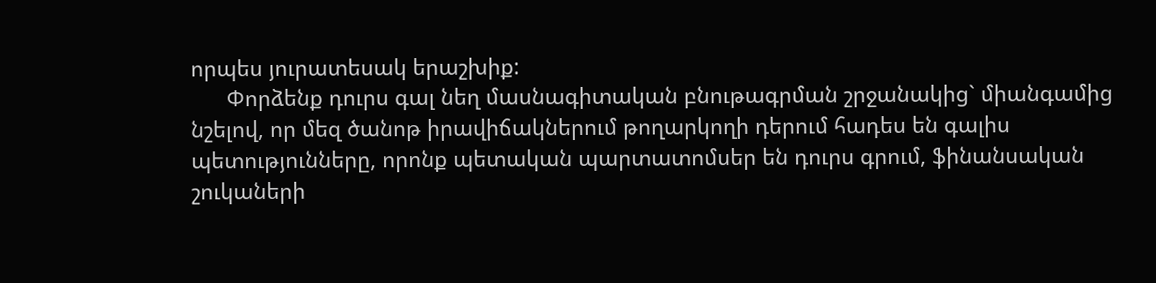որպես յուրատեսակ երաշխիք:
      Փորձենք դուրս գալ նեղ մասնագիտական բնութագրման շրջանակից` միանգամից նշելով, որ մեզ ծանոթ իրավիճակներում թողարկողի դերում հադես են գալիս պետությունները, որոնք պետական պարտատոմսեր են դուրս գրում, ֆինանսական շուկաների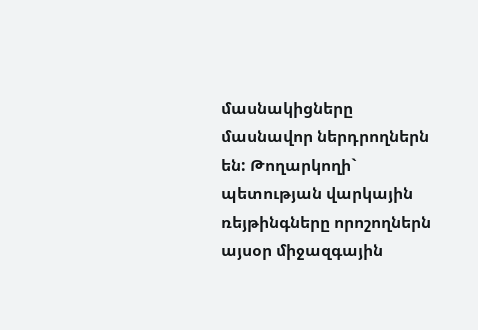մասնակիցները մասնավոր ներդրողներն են: Թողարկողի` պետության վարկային ռեյթինգները որոշողներն այսօր միջազգային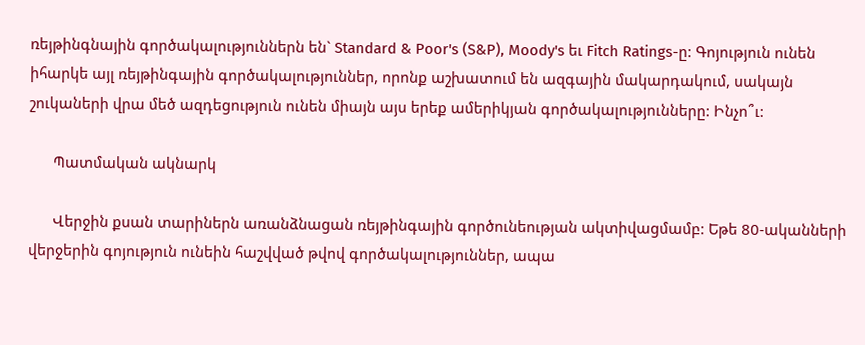ռեյթինգնային գործակալություններն են` Standard & Poor's (S&P), Moody's եւ Fitch Ratings-ը: Գոյություն ունեն իհարկե այլ ռեյթինգային գործակալություններ, որոնք աշխատում են ազգային մակարդակում, սակայն շուկաների վրա մեծ ազդեցություն ունեն միայն այս երեք ամերիկյան գործակալությունները: Ինչո՞ւ:

      Պատմական ակնարկ

      Վերջին քսան տարիներն առանձնացան ռեյթինգային գործունեության ակտիվացմամբ: Եթե 80-ականների վերջերին գոյություն ունեին հաշվված թվով գործակալություններ, ապա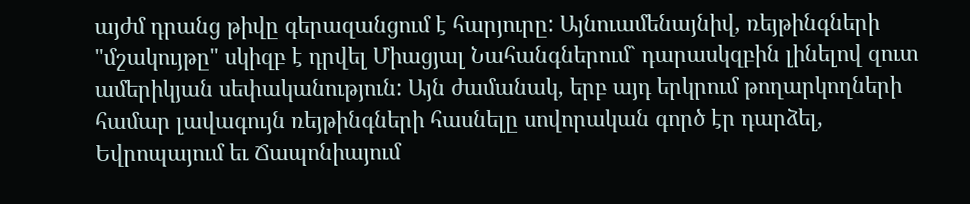այժմ դրանց թիվը գերազանցում է հարյուրը: Այնուամենայնիվ, ռեյթինգների "մշակույթը" սկիզբ է դրվել Միացյալ Նահանգներում` դարասկզբին լինելով զուտ ամերիկյան սեփականություն: Այն ժամանակ, երբ այդ երկրում թողարկողների համար լավագույն ռեյթինգների հասնելը սովորական գործ էր դարձել, Եվրոպայում եւ Ճապոնիայում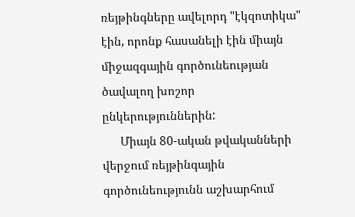ռեյթինգները ավելորդ "էկզոտիկա" էին, որոնք հասանելի էին միայն միջազգային գործունեության ծավալող խոշոր ընկերություններին:
      Միայն 80-ական թվականների վերջում ռեյթինգային գործունեությունն աշխարհում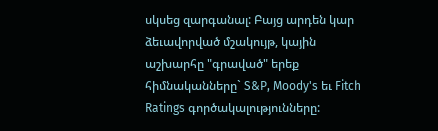սկսեց զարգանալ: Բայց արդեն կար ձեւավորված մշակույթ, կային աշխարհը "գրաված" երեք հիմնականները` S&P, Moody's եւ Fitch Ratings գործակալությունները: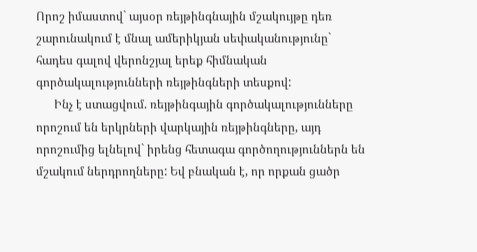Որոշ իմաստով` այսօր ռեյթինգնային մշակույթը դեռ շարունակում է մնալ ամերիկյան սեփականությունը` հադես գալով վերոնշյալ երեք հիմնական գործակալությունների ռեյթինգների տեսքով:
      Ինչ է ստացվում. ռեյթինգային գործակալությունները որոշում են երկրների վարկային ռեյթինգները, այդ որոշումից ելնելով` իրենց հետագա գործողություններն են մշակում ներդրողները: Եվ բնական է, որ որքան ցածր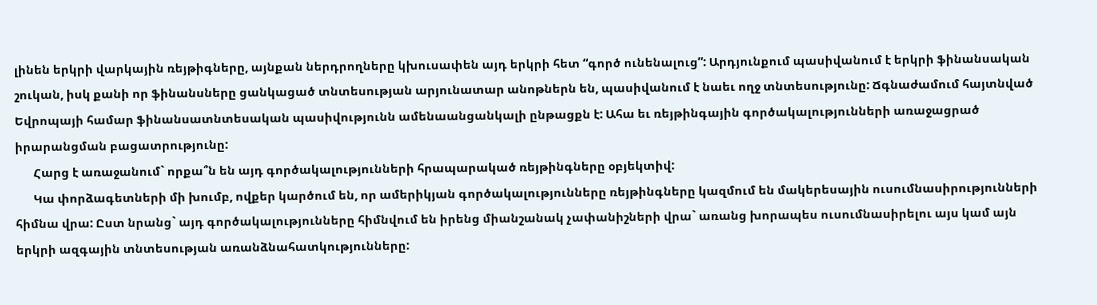լինեն երկրի վարկային ռեյթիգները, այնքան ներդրողները կխուսափեն այդ երկրի հետ “գործ ունենալուց”: Արդյունքում պասիվանում է երկրի ֆինանսական շուկան, իսկ քանի որ ֆինանսները ցանկացած տնտեսության արյունատար անոթներն են, պասիվանում է նաեւ ողջ տնտեսությունը: Ճգնաժամում հայտնված Եվրոպայի համար ֆինանսատնտեսական պասիվությունն ամենաանցանկալի ընթացքն է: Ահա եւ ռեյթինգային գործակալությունների առաջացրած իրարանցման բացատրությունը:
      Հարց է առաջանում` որքա՞ն են այդ գործակալությունների հրապարակած ռեյթինգները օբյեկտիվ:
      Կա փորձագետների մի խումբ, ովքեր կարծում են, որ ամերիկյան գործակալությունները ռեյթինգները կազմում են մակերեսային ուսումնասիրությունների հիմնա վրա: Ըստ նրանց` այդ գործակալությունները հիմնվում են իրենց միանշանակ չափանիշների վրա` առանց խորապես ուսումնասիրելու այս կամ այն երկրի ազգային տնտեսության առանձնահատկությունները: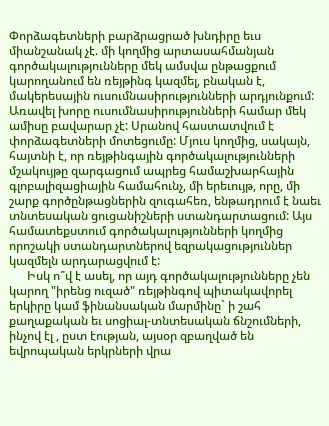Փորձագետների բարձրացրած խնդիրը եւս միանշանակ չէ. մի կողմից արտասահմանյան գործակալությունները մեկ ամսվա ընթացքում կարողանում են ռեյթինգ կազմել, բնական է, մակերեսային ուսումնասիրությունների արդյունքում: Առավել խորը ուսումնասիրությունների համար մեկ ամիսը բավարար չէ: Սրանով հաստատվում է փորձագետների մոտեցումը: Մյուս կողմից, սակայն, հայտնի է, որ ռեյթինգային գործակալությունների մշակույթը զարգացում ապրեց համաշխարհային գլոբալիզացիային համահունչ, մի երեւույթ, որը, մի շարք գործընթացներին զուգահեռ, ենթադրում է նաեւ տնտեսական ցուցանիշների ստանդարտացում: Այս համատեքստում գործակալությունների կողմից որոշակի ստանդարտներով եզրակացություններ կազմելն արդարացվում է:
      Իսկ ո՞վ է ասել, որ այդ գործակալությունները չեն կարող "իրենց ուզած" ռեյթինգով պիտակավորել երկիրը կամ ֆինանսական մարմինը` ի շահ քաղաքական եւ սոցիալ-տնտեսական ճնշումների, ինչով էլ , ըստ էության, այսօր զբաղված են եվրոպական երկրների վրա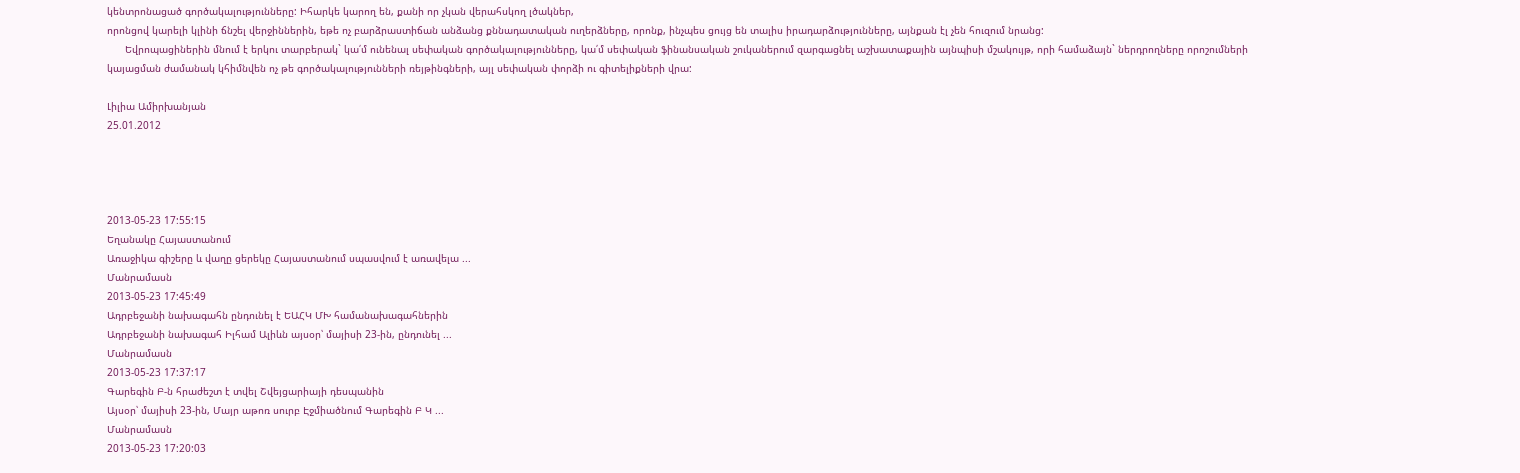կենտրոնացած գործակալությունները: Իհարկե կարող են, քանի որ չկան վերահսկող լծակներ,
որոնցով կարելի կլինի ճնշել վերջիններին, եթե ոչ բարձրաստիճան անձանց քննադատական ուղերձները, որոնք, ինչպես ցույց են տալիս իրադարձությունները, այնքան էլ չեն հուզում նրանց:
      Եվրոպացիներին մնում է երկու տարբերակ` կա՛մ ունենալ սեփական գործակալությունները, կա՛մ սեփական ֆինանսական շուկաներում զարգացնել աշխատաքային այնպիսի մշակույթ, որի համաձայն` ներդրողները որոշումների կայացման ժամանակ կհիմնվեն ոչ թե գործակալությունների ռեյթինգների, այլ սեփական փորձի ու գիտելիքների վրա:

Լիլիա Ամիրխանյան
25.01.2012




2013-05-23 17:55:15
Եղանակը Հայաստանում
Առաջիկա գիշերը և վաղը ցերեկը Հայաստանում սպասվում է առավելա ...
Մանրամասն
2013-05-23 17:45:49
Ադրբեջանի նախագահն ընդունել է ԵԱՀԿ ՄԽ համանախագահներին
Ադրբեջանի նախագահ Իլհամ Ալիևն այսօր՝ մայիսի 23-ին, ընդունել ...
Մանրամասն
2013-05-23 17:37:17
Գարեգին Բ-ն հրաժեշտ է տվել Շվեյցարիայի դեսպանին
Այսօր՝ մայիսի 23-ին, Մայր աթոռ սուրբ Էջմիածնում Գարեգին Բ Կ ...
Մանրամասն
2013-05-23 17:20:03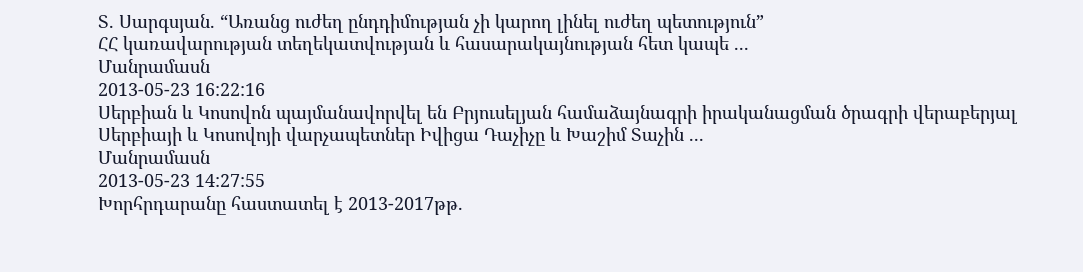Տ. Սարգսյան. “Առանց ուժեղ ընդդիմության չի կարող լինել ուժեղ պետություն”
ՀՀ կառավարության տեղեկատվության և հասարակայնության հետ կապե ...
Մանրամասն
2013-05-23 16:22:16
Սերբիան և Կոսովոն պայմանավորվել են Բրյուսելյան համաձայնագրի իրականացման ծրագրի վերաբերյալ
Սերբիայի և Կոսովոյի վարչապետներ Իվիցա Դաչիչը և Խաշիմ Տաչին ...
Մանրամասն
2013-05-23 14:27:55
Խորհրդարանը հաստատել է 2013-2017թթ.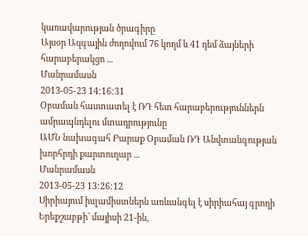կառավարության ծրագիրը
Այսօր Ազգային ժողովում 76 կողմ և 41 դեմ ձայների հարաբերակցո ...
Մանրամասն
2013-05-23 14:16:31
Օբաման հաստատել է ՌԴ հետ հարաբերություններն ամրապնդելու մտադրությունը
ԱՄՆ նախագահ Բարաք Օբաման ՌԴ Անվտանգության խորհրդի քարտուղար ...
Մանրամասն
2013-05-23 13:26:12
Սիրիայում իսլամիստներն առևանգել է սիրիահայ գրողի
Երեքշաբթի՝ մայիսի 21-ին,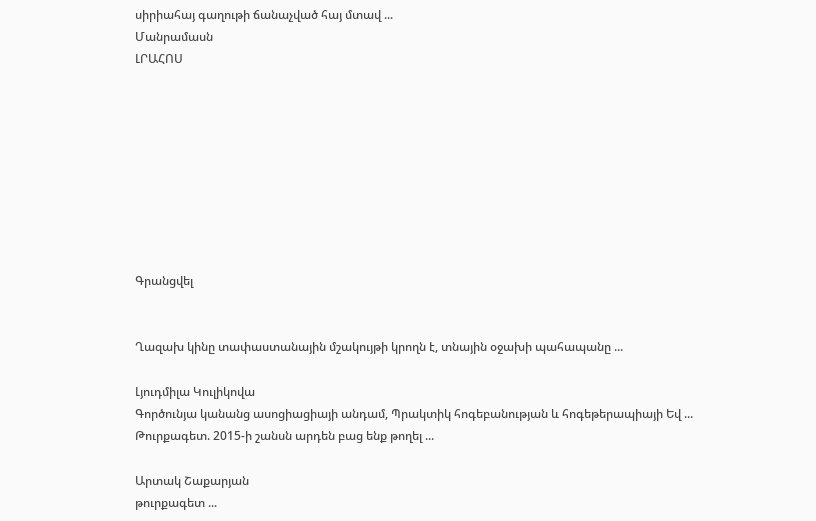սիրիահայ գաղութի ճանաչված հայ մտավ ...
Մանրամասն
ԼՐԱՀՈՍ









Գրանցվել


Ղազախ կինը տափաստանային մշակույթի կրողն է, տնային օջախի պահապանը ...

Լյուդմիլա Կուլիկովա
Գործունյա կանանց ասոցիացիայի անդամ, Պրակտիկ հոգեբանության և հոգեթերապիայի Եվ ...
Թուրքագետ. 2015-ի շանսն արդեն բաց ենք թողել ...

Արտակ Շաքարյան
թուրքագետ ...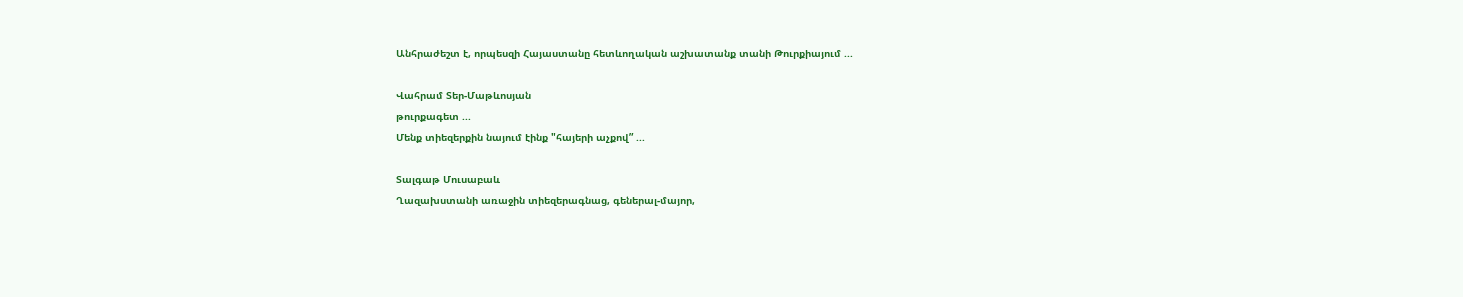Անհրաժեշտ է, որպեսզի Հայաստանը հետևողական աշխատանք տանի Թուրքիայում ...

Վահրամ Տեր-Մաթևոսյան
թուրքագետ ...
Մենք տիեզերքին նայում էինք "հայերի աչքով” ...

Տալգաթ Մուսաբաև
Ղազախստանի առաջին տիեզերագնաց, գեներալ-մայոր,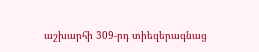աշխարհի 309-րդ տիեզերագնաց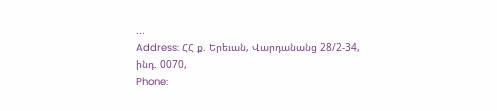...
Address: ՀՀ ք. Երեւան, Վարդանանց 28/2-34, ինդ. 0070,
Phone: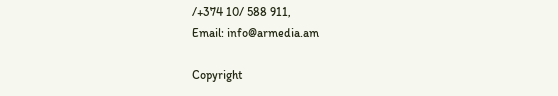/+374 10/ 588 911,
Email: info@armedia.am

Copyright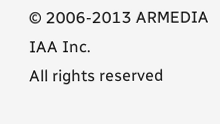© 2006-2013 ARMEDIA IAA Inc.
All rights reserved